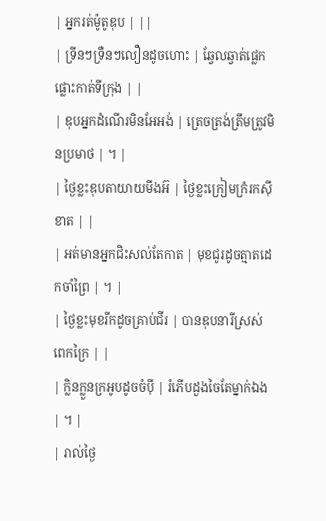| អ្នករត់ម៉ូតូឌុប | ||
| ទ្រីនៗទ្រឺនៗលឿនដូចហោះ | ឆ្វែលឆ្វាត់ផ្លេកផ្លោះកាត់ទីក្រុង | |
| ឌុបអ្នកដំណើរមិនអែអង់ | ត្រេចត្រង់ត្រឹមត្រូវមិនប្រមាថ | ។ |
| ថ្ងៃខ្លះឌុបតាយាយមីងអ៊ | ថ្ងៃខ្លះក្រៀមក្រំរកស៊ីខាត | |
| អត់មានអ្នកជិះសល់តែកាត | មុខជូរដូចត្មាតដេកចាំព្រៃ | ។ |
| ថ្ងៃខ្លះមុខរីកដូចគ្រាប់ជីរ | បានឌុបនារីស្រស់ពេកក្រៃ | |
| ក្លិនក្លួនក្រអូបដូចចំប៉ី | រំភើបដួងចៃតែម្នាក់ឯង | ។ |
| រាល់ថ្ងៃ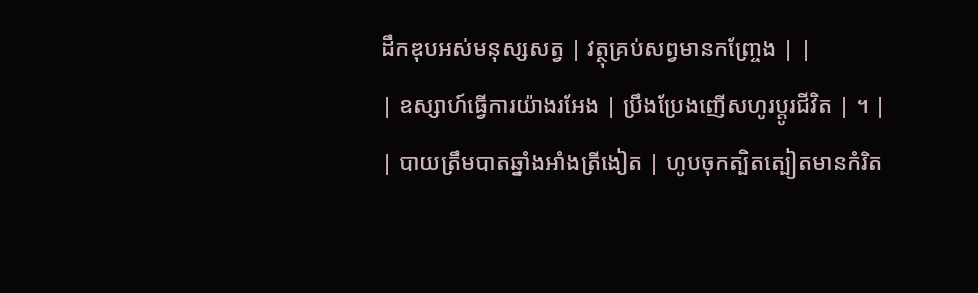ដឹកឌុបអស់មនុស្សសត្វ | វត្ថុគ្រប់សព្វមានកញ្ច្រែង | |
| ឧស្សាហ៍ធ្វើការយ៉ាងរអែង | ប្រឹងប្រែងញើសហូរប្តូរជីវិត | ។ |
| បាយត្រឹមបាតឆ្នាំងអាំងត្រីងៀត | ហូបចុកត្បិតត្បៀតមានកំរិត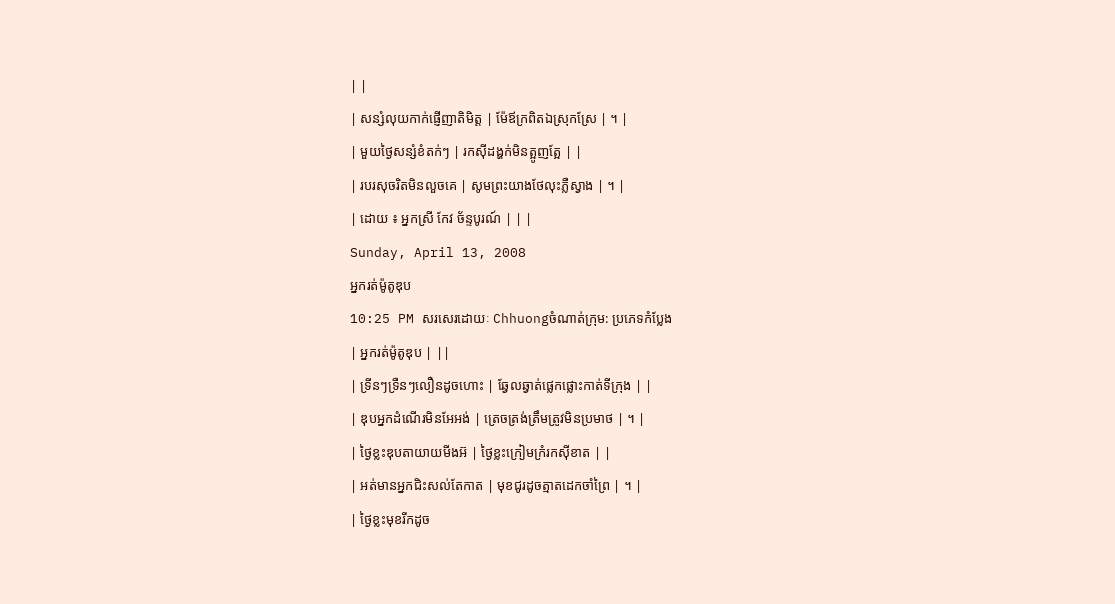| |
| សន្សំលុយកាក់ផ្ញើញាតិមិត្ត | ម៉ែឪក្រពិតឯស្រុកស្រែ | ។ |
| មួយថ្ងៃសន្សំខំតក់ៗ | រកស៊ីដង្ហក់មិនត្អូញត្អែ | |
| របរសុចរិតមិនលួចគេ | សូមព្រះយាងថែលុះភ្លឺស្វាង | ។ |
| ដោយ ៖ អ្នកស្រី កែវ ច័ន្ទបូរណ៍ | | |
Sunday, April 13, 2008
អ្នករត់ម៉ូតូឌុប
10:25 PM សរសេរដោយៈ Chhuongចំណាត់ក្រុម: ប្រភេទកំប្លែង
| អ្នករត់ម៉ូតូឌុប | ||
| ទ្រីនៗទ្រឺនៗលឿនដូចហោះ | ឆ្វែលឆ្វាត់ផ្លេកផ្លោះកាត់ទីក្រុង | |
| ឌុបអ្នកដំណើរមិនអែអង់ | ត្រេចត្រង់ត្រឹមត្រូវមិនប្រមាថ | ។ |
| ថ្ងៃខ្លះឌុបតាយាយមីងអ៊ | ថ្ងៃខ្លះក្រៀមក្រំរកស៊ីខាត | |
| អត់មានអ្នកជិះសល់តែកាត | មុខជូរដូចត្មាតដេកចាំព្រៃ | ។ |
| ថ្ងៃខ្លះមុខរីកដូច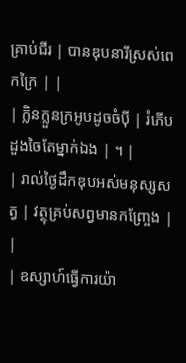គ្រាប់ជីរ | បានឌុបនារីស្រស់ពេកក្រៃ | |
| ក្លិនក្លួនក្រអូបដូចចំប៉ី | រំភើបដួងចៃតែម្នាក់ឯង | ។ |
| រាល់ថ្ងៃដឹកឌុបអស់មនុស្សសត្វ | វត្ថុគ្រប់សព្វមានកញ្ច្រែង | |
| ឧស្សាហ៍ធ្វើការយ៉ា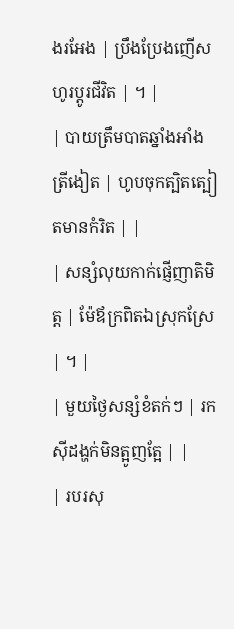ងរអែង | ប្រឹងប្រែងញើសហូរប្តូរជីវិត | ។ |
| បាយត្រឹមបាតឆ្នាំងអាំងត្រីងៀត | ហូបចុកត្បិតត្បៀតមានកំរិត | |
| សន្សំលុយកាក់ផ្ញើញាតិមិត្ត | ម៉ែឪក្រពិតឯស្រុកស្រែ | ។ |
| មួយថ្ងៃសន្សំខំតក់ៗ | រកស៊ីដង្ហក់មិនត្អូញត្អែ | |
| របរសុ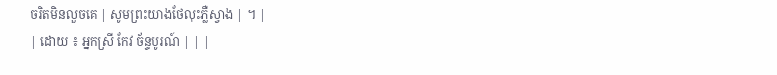ចរិតមិនលួចគេ | សូមព្រះយាងថែលុះភ្លឺស្វាង | ។ |
| ដោយ ៖ អ្នកស្រី កែវ ច័ន្ទបូរណ៍ | | |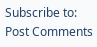Subscribe to:
Post Comments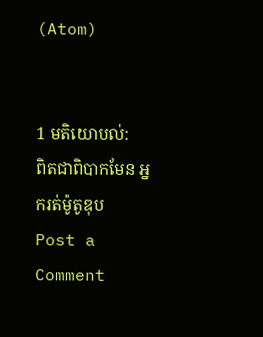(Atom)


1 មតិយោបល់:
ពិតជាពិបាកមែន អ្នករត់ម៉ូតូឌុប
Post a Comment